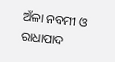ଅଁଳା ନବମୀ ଓ ରାଧାପାଦ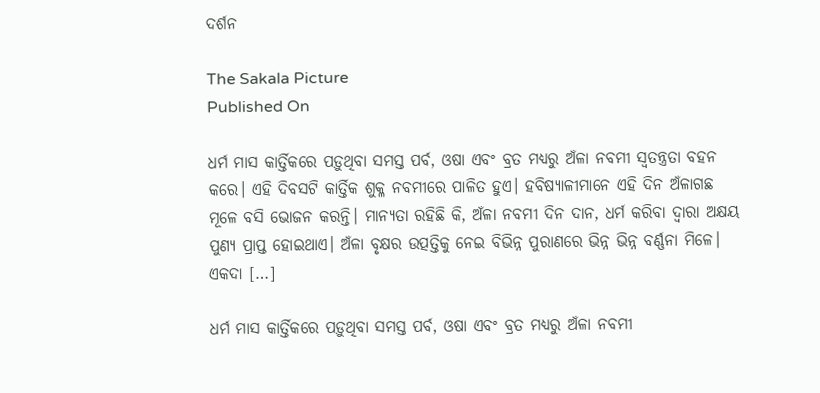ଦର୍ଶନ

The Sakala Picture
Published On

ଧର୍ମ ମାସ କାର୍ତ୍ତିକରେ ପଡ଼ୁଥିବା ସମସ୍ତ ପର୍ବ, ଓଷା ଏବଂ ବ୍ରତ ମଧ୍ୟରୁ ଅଁଳା ନବମୀ ସ୍ବତନ୍ତ୍ରତା ବହନ କରେ। ଏହି ଦିବସଟି କାର୍ତ୍ତିକ ଶୁକ୍ଳ ନବମୀରେ ପାଳିତ ହୁଏ। ହବିଷ୍ୟାଳୀମାନେ ଏହି ଦିନ ଅଁଳାଗଛ ମୂଳେ ବସି ଭୋଜନ କରନ୍ତି। ମାନ୍ୟତା ରହିଛି କି, ଅଁଳା ନବମୀ ଦିନ ଦାନ, ଧର୍ମ କରିବା ଦ୍ୱାରା ଅକ୍ଷୟ ପୁଣ୍ୟ ପ୍ରାପ୍ତ ହୋଇଥାଏ। ଅଁଳା ବୃକ୍ଷର ଉତ୍ପତ୍ତିକୁ ନେଇ ବିଭିନ୍ନ ପୁରାଣରେ ଭିନ୍ନ ଭିନ୍ନ ବର୍ଣ୍ଣନା ମିଳେ। ଏକଦା […]

ଧର୍ମ ମାସ କାର୍ତ୍ତିକରେ ପଡ଼ୁଥିବା ସମସ୍ତ ପର୍ବ, ଓଷା ଏବଂ ବ୍ରତ ମଧ୍ୟରୁ ଅଁଳା ନବମୀ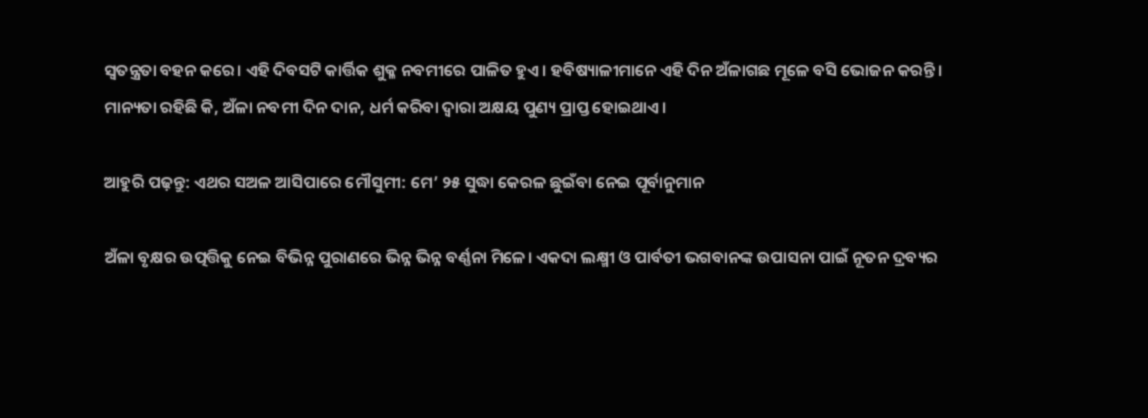ସ୍ବତନ୍ତ୍ରତା ବହନ କରେ। ଏହି ଦିବସଟି କାର୍ତ୍ତିକ ଶୁକ୍ଳ ନବମୀରେ ପାଳିତ ହୁଏ। ହବିଷ୍ୟାଳୀମାନେ ଏହି ଦିନ ଅଁଳାଗଛ ମୂଳେ ବସି ଭୋଜନ କରନ୍ତି। ମାନ୍ୟତା ରହିଛି କି, ଅଁଳା ନବମୀ ଦିନ ଦାନ, ଧର୍ମ କରିବା ଦ୍ୱାରା ଅକ୍ଷୟ ପୁଣ୍ୟ ପ୍ରାପ୍ତ ହୋଇଥାଏ।

ଆହୁରି ପଢ଼ନ୍ତୁ: ଏଥର ସଅଳ ଆସିପାରେ ମୌସୁମୀ: ମେ’ ୨୫ ସୁଦ୍ଧା କେରଳ ଛୁଇଁବା ନେଇ ପୂର୍ବାନୁମାନ

ଅଁଳା ବୃକ୍ଷର ଉତ୍ପତ୍ତିକୁ ନେଇ ବିଭିନ୍ନ ପୁରାଣରେ ଭିନ୍ନ ଭିନ୍ନ ବର୍ଣ୍ଣନା ମିଳେ। ଏକଦା ଲକ୍ଷ୍ମୀ ଓ ପାର୍ବତୀ ଭଗବାନଙ୍କ ଉପାସନା ପାଇଁ ନୂତନ ଦ୍ରବ୍ୟର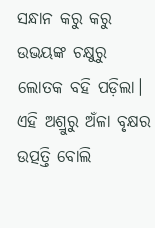ସନ୍ଧାନ କରୁ କରୁ ଉଭୟଙ୍କ ଚକ୍ଷୁରୁ ଲୋତକ ବହି ପଡ଼ିଲା। ଏହି ଅଶ୍ରୁରୁ ଅଁଳା ବୃକ୍ଷର ଉତ୍ପତ୍ତି ବୋଲି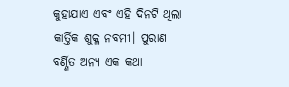କୁହାଯାଏ ଏବଂ ଏହି ଦିନଟି ଥିଲା କାର୍ତ୍ତିକ ଶୁକ୍ଳ ନବମୀ। ପୁରାଣ ବର୍ଣ୍ଣିତ ଅନ୍ୟ ଏକ କଥା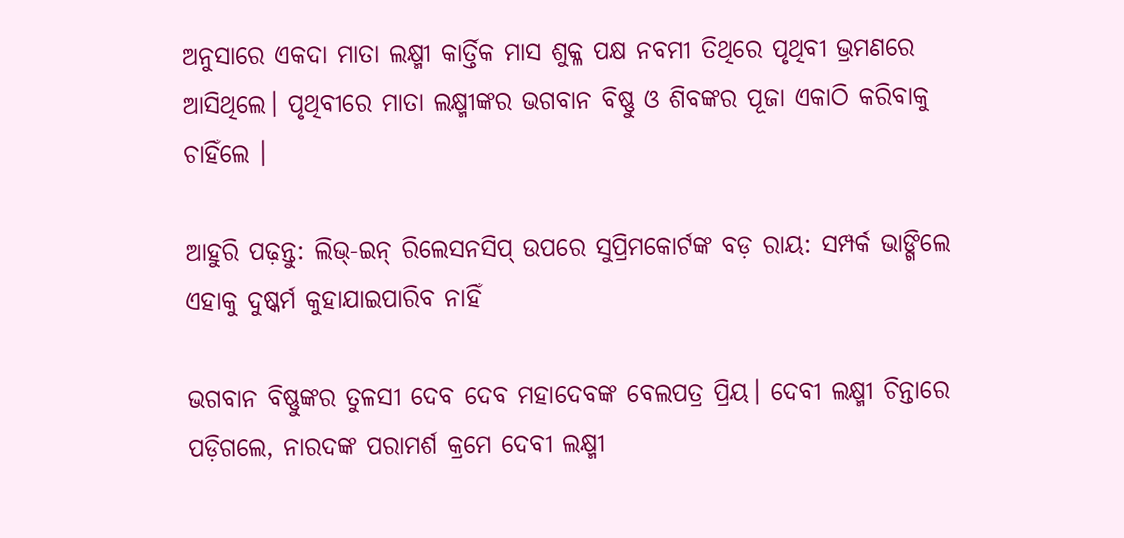ଅନୁସାରେ ଏକଦା ମାତା ଲକ୍ଷ୍ମୀ କାର୍ତ୍ତିକ ମାସ ଶୁକ୍ଳ ପକ୍ଷ ନବମୀ ତିଥିରେ ପୃଥିବୀ ଭ୍ରମଣରେ ଆସିଥିଲେ। ପୃଥିବୀରେ ମାତା ଲକ୍ଷ୍ମୀଙ୍କର ଭଗବାନ ବିଷ୍ଣୁ ଓ ଶିବଙ୍କର ପୂଜା ଏକାଠି କରିବାକୁ ଚାହିଁଲେ ।

ଆହୁରି ପଢ଼ନ୍ତୁ: ଲିଭ୍-ଇନ୍ ରିଲେସନସିପ୍ ଉପରେ ସୁପ୍ରିମକୋର୍ଟଙ୍କ ବଡ଼ ରାୟ: ସମ୍ପର୍କ ଭାଙ୍ଗିଲେ ଏହାକୁ ଦୁଷ୍କର୍ମ କୁହାଯାଇପାରିବ ନାହିଁ

ଭଗବାନ ବିଷ୍ଣୁଙ୍କର ତୁଳସୀ ଦେବ ଦେବ ମହାଦେବଙ୍କ ବେଲପତ୍ର ପ୍ରିୟ। ଦେବୀ ଲକ୍ଷ୍ମୀ ଚିନ୍ତାରେ ପଡ଼ିଗଲେ, ନାରଦଙ୍କ ପରାମର୍ଶ କ୍ରମେ ଦେବୀ ଲକ୍ଷ୍ମୀ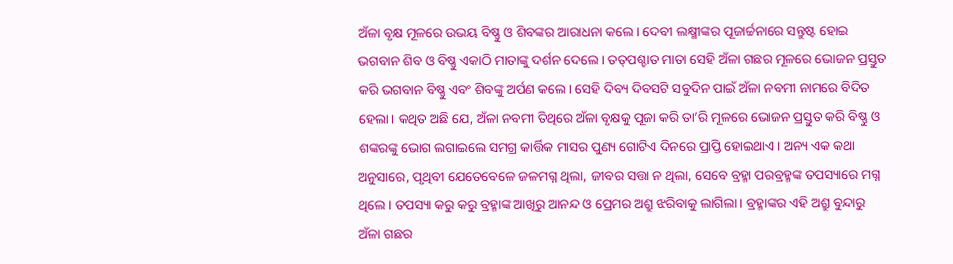ଅଁଳା ବୃକ୍ଷ ମୂଳରେ ଉଭୟ ବିଷ୍ଣୁ ଓ ଶିବଙ୍କର ଆରାଧନା କଲେ। ଦେବୀ ଲକ୍ଷ୍ମୀଙ୍କର ପୂଜାର୍ଚ୍ଚନାରେ ସନ୍ତୁଷ୍ଟ ହୋଇ ଭଗବାନ ଶିବ ଓ ବିଷ୍ଣୁ ଏକାଠି ମାତାଙ୍କୁ ଦର୍ଶନ ଦେଲେ। ତତ୍‌ପଶ୍ଚାତ ମାତା ସେହି ଅଁଳା ଗଛର ମୂଳରେ ଭୋଜନ ପ୍ରସ୍ତୁତ କରି ଭଗବାନ ବିଷ୍ଣୁ ଏବଂ ଶିବଙ୍କୁ ଅର୍ପଣ କଲେ। ସେହି ଦିବ୍ୟ ଦିବସଟି ସବୁଦିନ ପାଇଁ ଅଁଳା ନବମୀ ନାମରେ ବିଦିତ ହେଲା। କଥିତ ଅଛି ଯେ, ଅଁଳା ନବମୀ ତିଥିରେ ଅଁଳା ବୃକ୍ଷକୁ ପୂଜା କରି ତା’ରି ମୂଳରେ ଭୋଜନ ପ୍ରସ୍ତୁତ କରି ବିଷ୍ଣୁ ଓ ଶଙ୍କରଙ୍କୁ ଭୋଗ ଲଗାଇଲେ ସମଗ୍ର କାର୍ତ୍ତିକ ମାସର ପୁଣ୍ୟ ଗୋଟିଏ ଦିନରେ ପ୍ରାପ୍ତି ହୋଇଥାଏ। ଅନ୍ୟ ଏକ କଥା ଅନୁସାରେ, ପୃଥିବୀ ଯେତେବେଳେ ଜଳମଗ୍ନ ଥିଲା, ଜୀବର ସତ୍ତା ନ ଥିଲା, ସେବେ ବ୍ରହ୍ମା ପରବ୍ରହ୍ମଙ୍କ ତପସ୍ୟାରେ ମଗ୍ନ ଥିଲେ। ତପସ୍ୟା କରୁ କରୁ ବ୍ରହ୍ମାଙ୍କ ଆଖିରୁ ଆନନ୍ଦ ଓ ପ୍ରେମର ଅଶ୍ରୁ ଝରିବାକୁ ଲାଗିଲା। ବ୍ରହ୍ମାଙ୍କର ଏହି ଅଶ୍ରୁ ବୁନ୍ଦାରୁ ଅଁଳା ଗଛର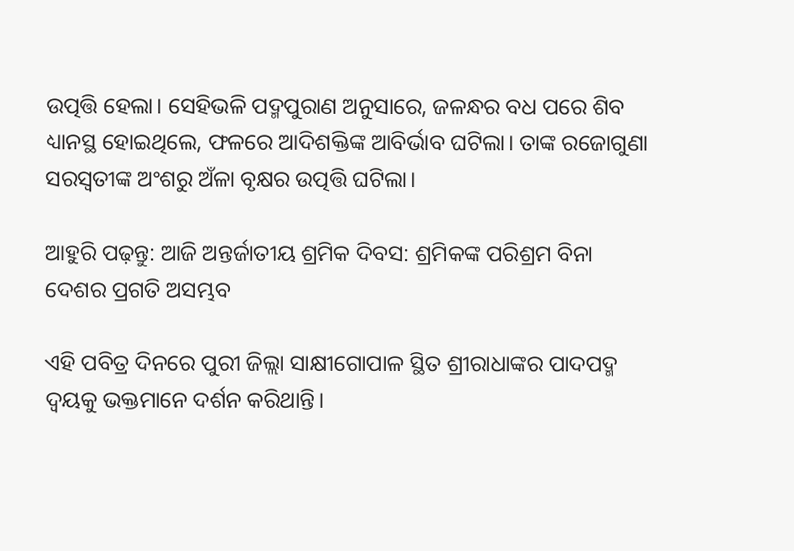ଉତ୍ପତ୍ତି ହେଲା। ସେହିଭଳି ପଦ୍ମପୁରାଣ ଅନୁସାରେ, ଜଳନ୍ଧର ବଧ ପରେ ଶିବ ଧ୍ୟାନସ୍ଥ ହୋଇଥିଲେ, ଫଳରେ ଆଦିଶକ୍ତିଙ୍କ ଆବିର୍ଭାବ ଘଟିଲା। ତାଙ୍କ ରଜୋଗୁଣା ସରସ୍ବତୀଙ୍କ ଅଂଶରୁ ଅଁଳା ବୃକ୍ଷର ଉତ୍ପତ୍ତି ଘଟିଲା।

ଆହୁରି ପଢ଼ନ୍ତୁ: ଆଜି ଅନ୍ତର୍ଜାତୀୟ ଶ୍ରମିକ ଦିବସ: ଶ୍ରମିକଙ୍କ ପରିଶ୍ରମ ବିନା ଦେଶର ପ୍ରଗତି ଅସମ୍ଭବ

ଏହି ପବିତ୍ର ଦିନରେ ପୁରୀ ଜିଲ୍ଲା ସାକ୍ଷୀଗୋପାଳ ସ୍ଥିତ ଶ୍ରୀରାଧାଙ୍କର ପାଦପଦ୍ମ ଦ୍ୱୟକୁ ଭକ୍ତମାନେ ଦର୍ଶନ କରିଥାନ୍ତି।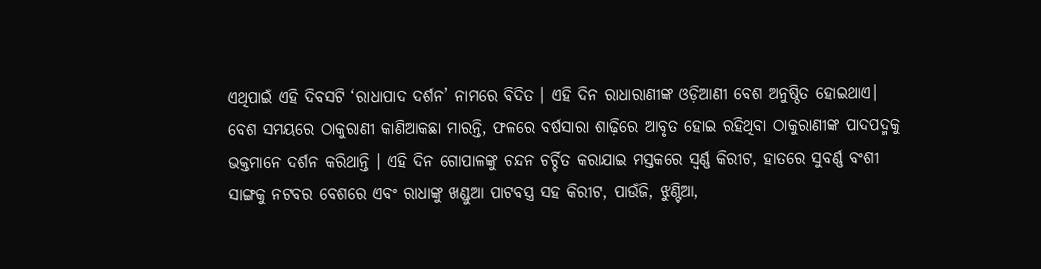ଏଥିପାଇଁ ଏହି ଦିବସଟି ‘ରାଧାପାଦ ଦର୍ଶନ’ ନାମରେ ବିଦିତ । ଏହି ଦିନ ରାଧାରାଣୀଙ୍କ ଓଡ଼ିଆଣୀ ବେଶ ଅନୁଷ୍ଠିତ ହୋଇଥାଏ। ବେଶ ସମୟରେ ଠାକୁରାଣୀ କାଣିଆକଛା ମାରନ୍ତି, ଫଳରେ ବର୍ଷସାରା ଶାଢ଼ିରେ ଆବୃତ ହୋଇ ରହିଥିବା ଠାକୁରାଣୀଙ୍କ ପାଦପଦ୍ମକୁ ଭକ୍ତମାନେ ଦର୍ଶନ କରିଥାନ୍ତି । ଏହି ଦିନ ଗୋପାଳଙ୍କୁ ଚନ୍ଦନ ଚର୍ଚ୍ଚିତ କରାଯାଇ ମସ୍ତକରେ ସ୍ୱର୍ଣ୍ଣ କିରୀଟ, ହାତରେ ସୁବର୍ଣ୍ଣ ବଂଶୀ ସାଙ୍ଗକୁ ନଟବର ବେଶରେ ଏବଂ ରାଧାଙ୍କୁ ଖଣ୍ଡୁଆ ପାଟବସ୍ତ୍ର ସହ କିରୀଟ, ପାଉଁଜି, ଝୁଣ୍ଟିଆ,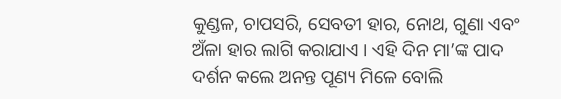କୁଣ୍ଡଳ, ଚାପସରି, ସେବତୀ ହାର, ନୋଥ, ଗୁଣା ଏବଂ ଅଁଳା ହାର ଲାଗି କରାଯାଏ । ଏହି ଦିନ ମା’ଙ୍କ ପାଦ ଦର୍ଶନ କଲେ ଅନନ୍ତ ପୂଣ୍ୟ ମିଳେ ବୋଲି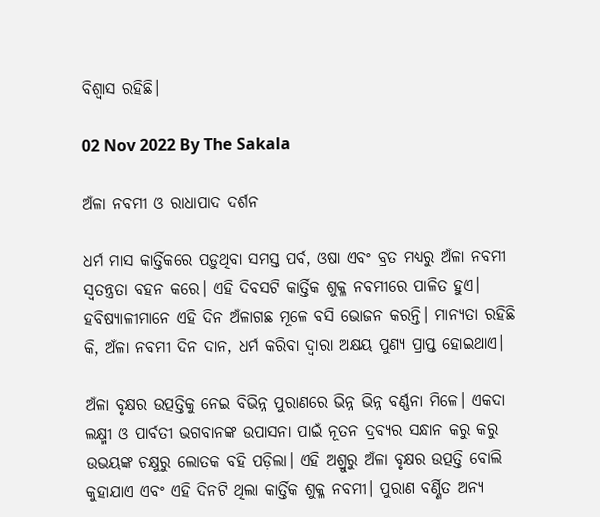ବିଶ୍ବାସ ରହିଛି।

02 Nov 2022 By The Sakala

ଅଁଳା ନବମୀ ଓ ରାଧାପାଦ ଦର୍ଶନ

ଧର୍ମ ମାସ କାର୍ତ୍ତିକରେ ପଡ଼ୁଥିବା ସମସ୍ତ ପର୍ବ, ଓଷା ଏବଂ ବ୍ରତ ମଧ୍ୟରୁ ଅଁଳା ନବମୀ ସ୍ବତନ୍ତ୍ରତା ବହନ କରେ। ଏହି ଦିବସଟି କାର୍ତ୍ତିକ ଶୁକ୍ଳ ନବମୀରେ ପାଳିତ ହୁଏ। ହବିଷ୍ୟାଳୀମାନେ ଏହି ଦିନ ଅଁଳାଗଛ ମୂଳେ ବସି ଭୋଜନ କରନ୍ତି। ମାନ୍ୟତା ରହିଛି କି, ଅଁଳା ନବମୀ ଦିନ ଦାନ, ଧର୍ମ କରିବା ଦ୍ୱାରା ଅକ୍ଷୟ ପୁଣ୍ୟ ପ୍ରାପ୍ତ ହୋଇଥାଏ।

ଅଁଳା ବୃକ୍ଷର ଉତ୍ପତ୍ତିକୁ ନେଇ ବିଭିନ୍ନ ପୁରାଣରେ ଭିନ୍ନ ଭିନ୍ନ ବର୍ଣ୍ଣନା ମିଳେ। ଏକଦା ଲକ୍ଷ୍ମୀ ଓ ପାର୍ବତୀ ଭଗବାନଙ୍କ ଉପାସନା ପାଇଁ ନୂତନ ଦ୍ରବ୍ୟର ସନ୍ଧାନ କରୁ କରୁ ଉଭୟଙ୍କ ଚକ୍ଷୁରୁ ଲୋତକ ବହି ପଡ଼ିଲା। ଏହି ଅଶ୍ରୁରୁ ଅଁଳା ବୃକ୍ଷର ଉତ୍ପତ୍ତି ବୋଲି କୁହାଯାଏ ଏବଂ ଏହି ଦିନଟି ଥିଲା କାର୍ତ୍ତିକ ଶୁକ୍ଳ ନବମୀ। ପୁରାଣ ବର୍ଣ୍ଣିତ ଅନ୍ୟ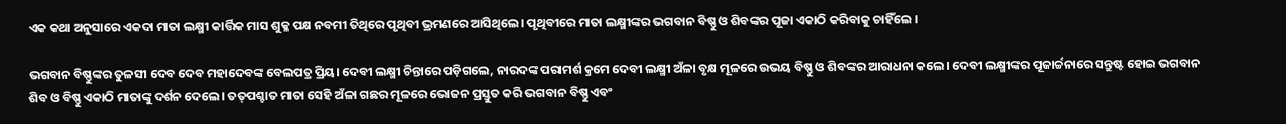ଏକ କଥା ଅନୁସାରେ ଏକଦା ମାତା ଲକ୍ଷ୍ମୀ କାର୍ତ୍ତିକ ମାସ ଶୁକ୍ଳ ପକ୍ଷ ନବମୀ ତିଥିରେ ପୃଥିବୀ ଭ୍ରମଣରେ ଆସିଥିଲେ। ପୃଥିବୀରେ ମାତା ଲକ୍ଷ୍ମୀଙ୍କର ଭଗବାନ ବିଷ୍ଣୁ ଓ ଶିବଙ୍କର ପୂଜା ଏକାଠି କରିବାକୁ ଚାହିଁଲେ ।

ଭଗବାନ ବିଷ୍ଣୁଙ୍କର ତୁଳସୀ ଦେବ ଦେବ ମହାଦେବଙ୍କ ବେଲପତ୍ର ପ୍ରିୟ। ଦେବୀ ଲକ୍ଷ୍ମୀ ଚିନ୍ତାରେ ପଡ଼ିଗଲେ, ନାରଦଙ୍କ ପରାମର୍ଶ କ୍ରମେ ଦେବୀ ଲକ୍ଷ୍ମୀ ଅଁଳା ବୃକ୍ଷ ମୂଳରେ ଉଭୟ ବିଷ୍ଣୁ ଓ ଶିବଙ୍କର ଆରାଧନା କଲେ। ଦେବୀ ଲକ୍ଷ୍ମୀଙ୍କର ପୂଜାର୍ଚ୍ଚନାରେ ସନ୍ତୁଷ୍ଟ ହୋଇ ଭଗବାନ ଶିବ ଓ ବିଷ୍ଣୁ ଏକାଠି ମାତାଙ୍କୁ ଦର୍ଶନ ଦେଲେ। ତତ୍‌ପଶ୍ଚାତ ମାତା ସେହି ଅଁଳା ଗଛର ମୂଳରେ ଭୋଜନ ପ୍ରସ୍ତୁତ କରି ଭଗବାନ ବିଷ୍ଣୁ ଏବଂ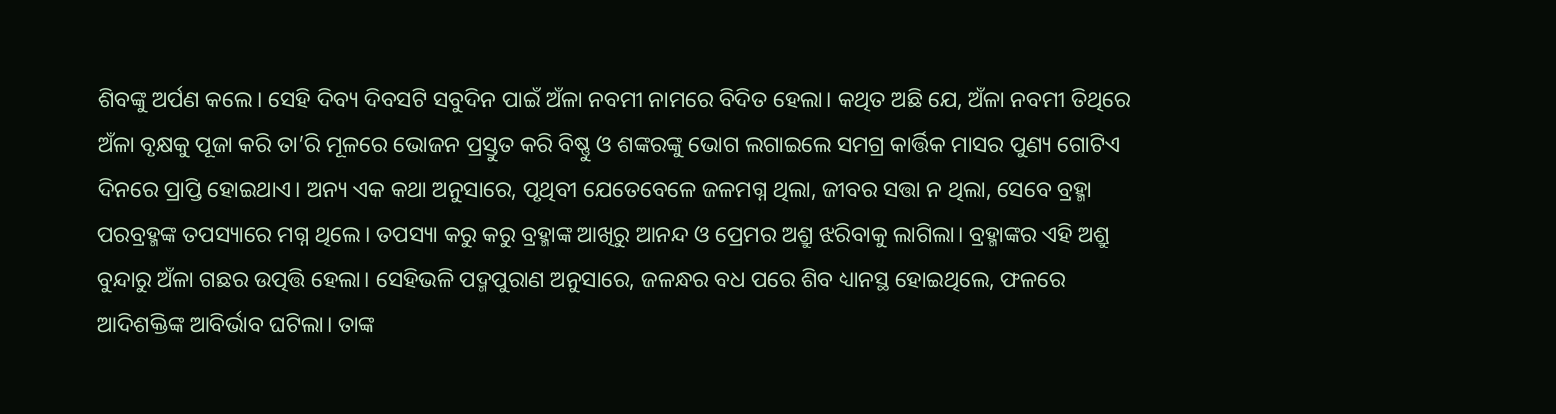ଶିବଙ୍କୁ ଅର୍ପଣ କଲେ। ସେହି ଦିବ୍ୟ ଦିବସଟି ସବୁଦିନ ପାଇଁ ଅଁଳା ନବମୀ ନାମରେ ବିଦିତ ହେଲା। କଥିତ ଅଛି ଯେ, ଅଁଳା ନବମୀ ତିଥିରେ ଅଁଳା ବୃକ୍ଷକୁ ପୂଜା କରି ତା’ରି ମୂଳରେ ଭୋଜନ ପ୍ରସ୍ତୁତ କରି ବିଷ୍ଣୁ ଓ ଶଙ୍କରଙ୍କୁ ଭୋଗ ଲଗାଇଲେ ସମଗ୍ର କାର୍ତ୍ତିକ ମାସର ପୁଣ୍ୟ ଗୋଟିଏ ଦିନରେ ପ୍ରାପ୍ତି ହୋଇଥାଏ। ଅନ୍ୟ ଏକ କଥା ଅନୁସାରେ, ପୃଥିବୀ ଯେତେବେଳେ ଜଳମଗ୍ନ ଥିଲା, ଜୀବର ସତ୍ତା ନ ଥିଲା, ସେବେ ବ୍ରହ୍ମା ପରବ୍ରହ୍ମଙ୍କ ତପସ୍ୟାରେ ମଗ୍ନ ଥିଲେ। ତପସ୍ୟା କରୁ କରୁ ବ୍ରହ୍ମାଙ୍କ ଆଖିରୁ ଆନନ୍ଦ ଓ ପ୍ରେମର ଅଶ୍ରୁ ଝରିବାକୁ ଲାଗିଲା। ବ୍ରହ୍ମାଙ୍କର ଏହି ଅଶ୍ରୁ ବୁନ୍ଦାରୁ ଅଁଳା ଗଛର ଉତ୍ପତ୍ତି ହେଲା। ସେହିଭଳି ପଦ୍ମପୁରାଣ ଅନୁସାରେ, ଜଳନ୍ଧର ବଧ ପରେ ଶିବ ଧ୍ୟାନସ୍ଥ ହୋଇଥିଲେ, ଫଳରେ ଆଦିଶକ୍ତିଙ୍କ ଆବିର୍ଭାବ ଘଟିଲା। ତାଙ୍କ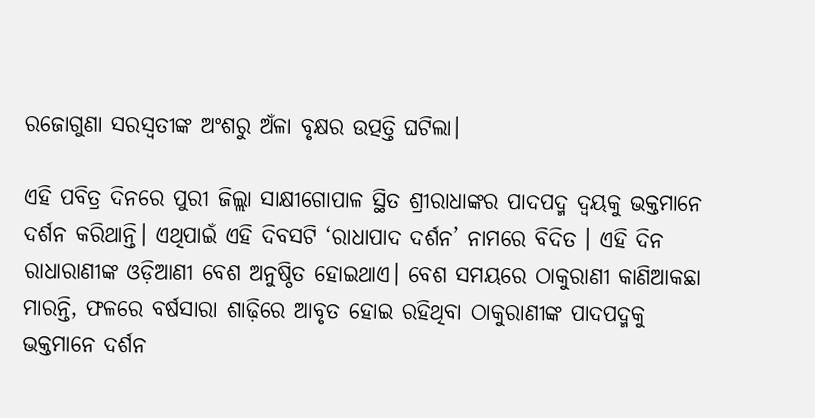ରଜୋଗୁଣା ସରସ୍ବତୀଙ୍କ ଅଂଶରୁ ଅଁଳା ବୃକ୍ଷର ଉତ୍ପତ୍ତି ଘଟିଲା।

ଏହି ପବିତ୍ର ଦିନରେ ପୁରୀ ଜିଲ୍ଲା ସାକ୍ଷୀଗୋପାଳ ସ୍ଥିତ ଶ୍ରୀରାଧାଙ୍କର ପାଦପଦ୍ମ ଦ୍ୱୟକୁ ଭକ୍ତମାନେ ଦର୍ଶନ କରିଥାନ୍ତି। ଏଥିପାଇଁ ଏହି ଦିବସଟି ‘ରାଧାପାଦ ଦର୍ଶନ’ ନାମରେ ବିଦିତ । ଏହି ଦିନ ରାଧାରାଣୀଙ୍କ ଓଡ଼ିଆଣୀ ବେଶ ଅନୁଷ୍ଠିତ ହୋଇଥାଏ। ବେଶ ସମୟରେ ଠାକୁରାଣୀ କାଣିଆକଛା ମାରନ୍ତି, ଫଳରେ ବର୍ଷସାରା ଶାଢ଼ିରେ ଆବୃତ ହୋଇ ରହିଥିବା ଠାକୁରାଣୀଙ୍କ ପାଦପଦ୍ମକୁ ଭକ୍ତମାନେ ଦର୍ଶନ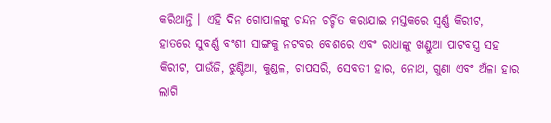କରିଥାନ୍ତି । ଏହି ଦିନ ଗୋପାଳଙ୍କୁ ଚନ୍ଦନ ଚର୍ଚ୍ଚିତ କରାଯାଇ ମସ୍ତକରେ ସ୍ୱର୍ଣ୍ଣ କିରୀଟ, ହାତରେ ସୁବର୍ଣ୍ଣ ବଂଶୀ ସାଙ୍ଗକୁ ନଟବର ବେଶରେ ଏବଂ ରାଧାଙ୍କୁ ଖଣ୍ଡୁଆ ପାଟବସ୍ତ୍ର ସହ କିରୀଟ, ପାଉଁଜି, ଝୁଣ୍ଟିଆ, କୁଣ୍ଡଳ, ଚାପସରି, ସେବତୀ ହାର, ନୋଥ, ଗୁଣା ଏବଂ ଅଁଳା ହାର ଲାଗି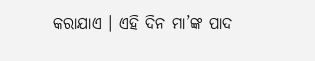କରାଯାଏ । ଏହି ଦିନ ମା’ଙ୍କ ପାଦ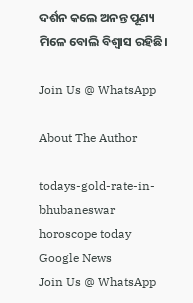ଦର୍ଶନ କଲେ ଅନନ୍ତ ପୂଣ୍ୟ ମିଳେ ବୋଲି ବିଶ୍ବାସ ରହିଛି।

Join Us @ WhatsApp

About The Author

todays-gold-rate-in-bhubaneswar
horoscope today
Google News
Join Us @ WhatsApp